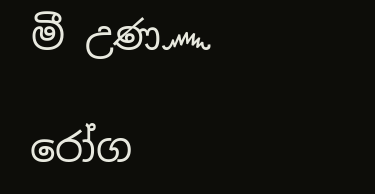මී උණ෴

රෝග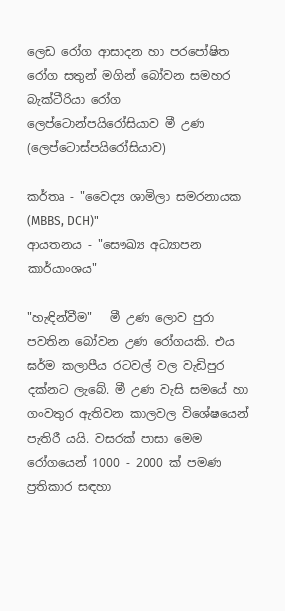ලෙඩ රෝග ආසාදන හා පරපෝෂිත රෝග සතුන් මගින් බෝවන සමහර බැක්ටීරියා රෝග ලෙප්ටොන්පයිරෝසියාව මී උණ (ලෙප්ටොස්පයිරෝසියාව)

කර්තෘ - "වෛද්‍ය ශාමිලා සමරනායක (MBBS, DCH)"
ආයතනය - "සෞඛ්‍ය අධ්‍යාපන කාර්යාංශය"

"හැඳින්වීම"   මී උණ ලොව පුරා පවතින බෝවන උණ රෝගයකි. එය ඝර්ම කලාපීය රටවල් වල වැඩිපුර දක්නට ලැබේ. මී උණ වැසි සමයේ හා ගංවතුර ඇතිවන කාලවල විශේෂයෙන් පැතිරී යයි. වසරක් පාසා මෙම රෝගයෙන් 1000 - 2000 ක් පමණ ප්‍රතිකාර සඳහා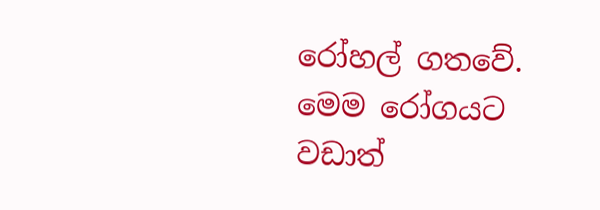රෝහල් ගතවේ. මෙම රෝගයට වඩාත්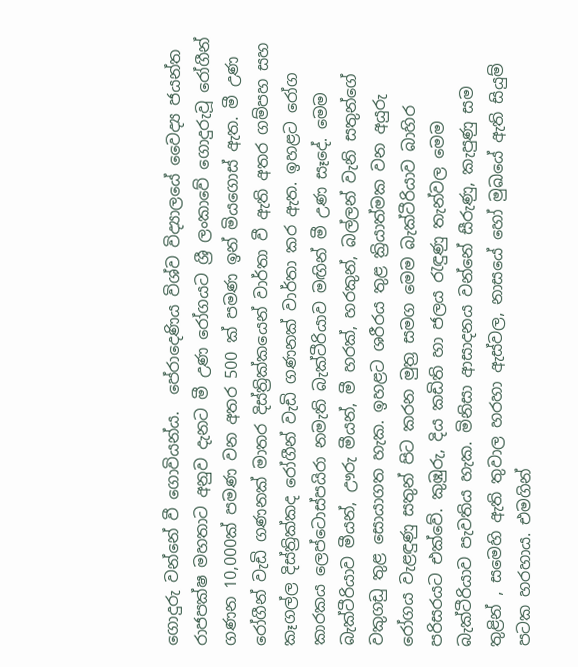ගොදුරු වන්නේ වී ගොවියන්ය.  පේරාදෙණිය විශ්ව විද්‍යාලයේ වෛද්‍ය ජයන්ත රාජපක්ෂ මහතාට අනුව දැනට මී උණ රෝගයට ශ්‍රී ලංකාවේ ගොදුරුවූ රෝගීන් ගණන 10,000ක් පමණ වන අතර 500 ක් පමණ ඉන් මියගොස් ඇත. මී උණ රෝගීන් වැඩි ගණනක් මාතර දිස්ත්‍රික්කයෙන් වාර්තා වී ඇති අතර ගම්පහ සහ කෑගල්ල දිස්ත්‍රික්කද රෝගීන් වැඩි ගණනක් වාර්තා කර ඇත. ඉහළට රෝග කාරකය ලෙප්ටොස්පයිරා නමැති බැක්ටීරියාව මඟින් මී උණ සෑදේ. මෙම බැක්ටීරියාව මීයන්, ඌරු මීයන්, මී හරක්, හරකුන්, බල්ලන් වැනි සතුන්ගේ වකුගඩු තුළ සොයාගත හැක. ඉහළට ශරීරය තුළ ක්‍රියාත්මක වන අයුරු රෝගය වැළඳුණු සතුන් පිට කරන මුත්‍ර සමග මෙම බැක්ටීරියාව බාහිර පරිසරයට එක්වේ. කුඹුරු, දිය කඩිති හා ජලය රැඳුණු තැන්වල මෙම බැක්ටීරියාව පැවතිය හැක. මිනිසා ආසාදනය වන්නේ සීරුණු, කැපුණු සම තුළින් , සමෙහි ඇති තුවාල හරහා ඇස්වල, නාසයේ හෝ මුඛයේ ඇති සියුම් පටක හරහාය. එමගින්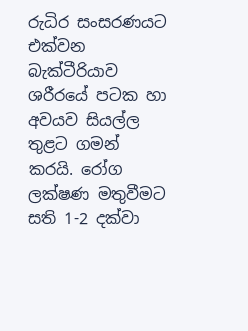රුධිර සංසරණයට එක්වන බැක්ටීරියාව ශරීරයේ පටක හා අවයව සියල්ල තුළට ගමන් කරයි. රෝග ලක්ෂණ මතුවීමට සති 1-2 දක්වා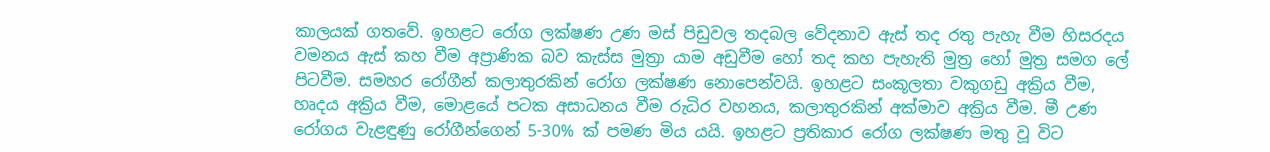කාලයක් ගතවේ. ඉහළට රෝග ලක්ෂණ උණ මස් පිඩුවල තදබල වේදනාව ඇස් තද රතු පැහැ වීම හිසරදය වමනය ඇස් කහ වීම අප්‍රාණික බව කැස්ස මුත්‍රා යාම අඩුවීම හෝ තද කහ පැහැති මුත්‍ර හෝ මුත්‍ර සමග ලේ පිටවීම. සමහර රෝගීන් කලාතුරකින් රෝග ලක්ෂණ නොපෙන්වයි. ඉහළට සංකූලතා වකුගඩු අක්‍රිය වීම, හෘදය අක්‍රිය වීම, මොළයේ පටක අසාධනය වීම රුධිර වහනය, කලාතුරකින් අක්මාව අක්‍රිය වීම. මී උණ රෝගය වැළඳුණු රෝගීන්ගෙන් 5-30% ක් පමණ මිය යයි. ඉහළට ප්‍රතිකාර රෝග ලක්ෂණ මතු වූ විට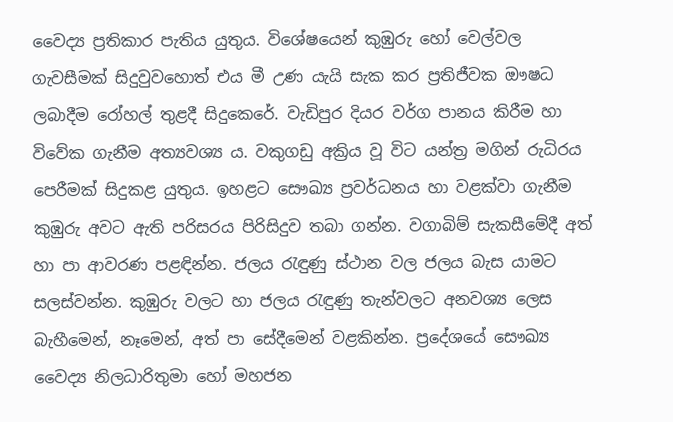වෛද්‍ය ප්‍රතිකාර පැතිය යුතුය. විශේෂයෙන් කුඹුරු හෝ වෙල්වල ගැවසීමක් සිදුවුවහොත් එය මී උණ යැයි සැක කර ප්‍රතිජීවක ‍ඖෂධ ලබාදීම රෝහල් තුළදී සිදුකෙරේ. වැඩිපුර දියර වර්ග පානය කිරීම හා විවේක ගැනීම අත්‍යවශ්‍ය ය. වකුගඩු අක්‍රිය වූ විට යන්ත්‍ර මගින් රුධිරය පෙරීමක් සිදුකළ යුතුය. ඉහළට සෞඛ්‍ය ප්‍රවර්ධනය හා වළක්වා ගැනීම කුඹුරු අවට ඇති පරිසරය පිරිසිදුව තබා ගන්න. වගාබිම් සැකසීමේදී අත් හා පා ආවරණ පළඳින්න. ජලය රැඳුණු ස්ථාන වල ජලය බැස යාමට සලස්වන්න. කුඹුරු වලට හා ජලය රැඳුණු තැන්වලට අනවශ්‍ය ලෙස බැහීමෙන්, නෑමෙන්, අත් පා සේදීමෙන් වළකින්න. ප්‍රදේශයේ සෞඛ්‍ය වෛද්‍ය නිලධාරිතුමා හෝ මහජන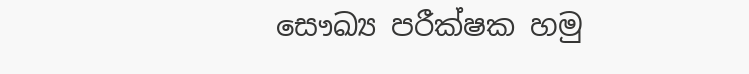සෞඛ්‍ය පරීක්ෂක හමු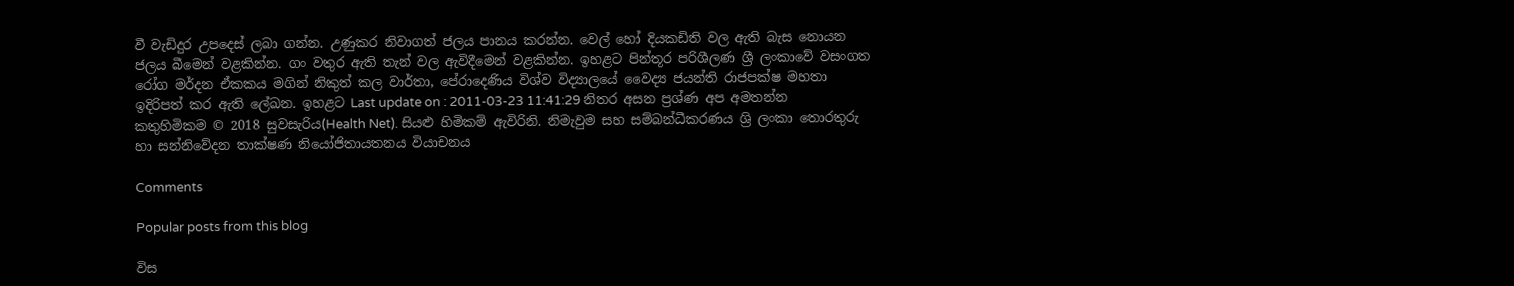වී වැඩිදුර උපදෙස් ලබා ගන්න. උණුකර නිවාගත් ජලය පානය කරන්න. වෙල් හෝ දියකඩිති වල ඇති බැස නොයන ජලය බීමෙන් වළකින්න. ගං වතුර ඇති තැන් වල ඇවිදීමෙන් වළකින්න. ඉහළට පින්තූර පරිශීලණ ශ්‍රී ලංකාවේ වසංගත රෝග මර්දන ඒකකය මගින් නිකුත් කල වාර්තා, පේරාදෙණිය විශ්ව විද්‍යාලයේ වෛද්‍ය ජයන්ති රාජපක්ෂ මහතා ඉදිරිපත් කර ඇති ලේඛන. ඉහළට Last update on : 2011-03-23 11:41:29 නිතර අසන ප්‍රශ්ණ අප අමතන්න කතුහිමිකම © 2018 සුවසැරිය(Health Net). සියළු හිමිකම් ඇවිරිනි. නිමැවුම සහ සම්බන්ධීකරණය ශ්‍රි ලංකා තොරතුරු හා සන්නිවේදන තාක්ෂණ නියෝජිතායතනය වියාචනය

Comments

Popular posts from this blog

විස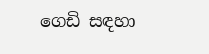ගෙඩි සඳහා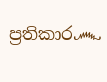ප්‍රතිකාර෴